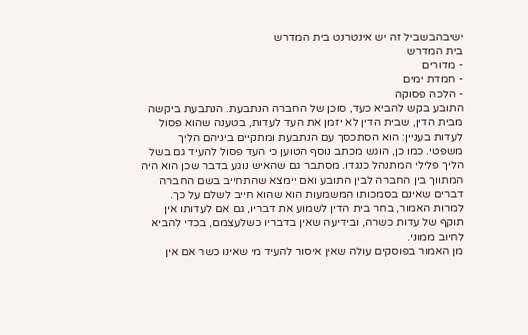ישיבהבשביל זה יש אינטרנט בית המדרש
בית המדרש
- מדורים
- חמדת ימים
- הלכה פסוקה
התובע בקש להביא כעד, סוכן של החברה הנתבעת. הנתבעת ביקשה מבית הדין, שבית הדין לא יזמן את העד לעדות, בטענה שהוא פסול לעדות בעניין: הוא הסתכסך עם הנתבעת ומתקיים ביניהם הליך משפטי. כמו כן, הוגש מכתב נוסף הטוען כי העד פסול להעיד גם בשל הליך פלילי המתנהל כנגדו. מסתבר גם שהאיש נוגע בדבר שכן הוא היה המתווך בין החברה לבין התובע ואם יימצא שהתחייב בשם החברה דברים שאינם בסמכותו המשמעות הוא שהוא חייב לשלם על כך.
למרות האמור, בחר בית הדין לשמוע את דבריו, גם אם לעדותו אין תוקף של עדות כשרה, ובידיעה שאין בדבריו כשלעצמם, בכדי להביא לחיוב ממוני.
מן האמור בפוסקים עולה שאין איסור להעיד מי שאינו כשר אם אין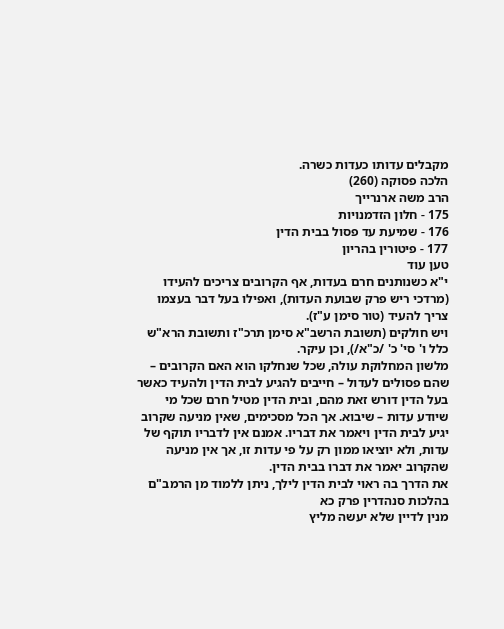מקבלים עדותו כעדות כשרה.
הלכה פסוקה (260)
הרב משה ארנרייך
175 - חלון הזדמנויות
176 - שמיעת עד פסול בבית הדין
177 - פיטורין בהריון
טען עוד
י"א כשנותנים חרם בעדות, אף הקרובים צריכים להעידו (מרדכי ריש פרק שבועת העדות), ואפילו בעל דבר בעצמו צריך להעיד (טור סימן ע"ז).
ויש חולקים (תשובת הרשב"א סימן תרכ"ז ותשובת הרא"ש כלל ו' סי' כ' /כ"א/), וכן עיקר.
מלשון המחלוקת עולה, שכל שנחלקו הוא האם הקרובים – שהם פסולים לעדול – חייבים להגיע לבית הדין ולהעיד כאשר בעל הדין דורש זאת מהם, ובית הדין מטיל חרם שכל מי שיודע עדות – שיבוא. אך הכל מסכימים, שאין מניעה שקרוב יגיע לבית הדין ויאמר את דבריו. אמנם אין לדבריו תוקף של עדות, ולא יוציאו ממון רק על פי עדות זו, אך אין מניעה שהקרוב יאמר את דברו בבית הדין.
את הדרך בה ראוי לבית הדין לילך, ניתן ללמוד מן הרמב"ם בהלכות סנהדרין פרק כא
מנין לדיין שלא יעשה מליץ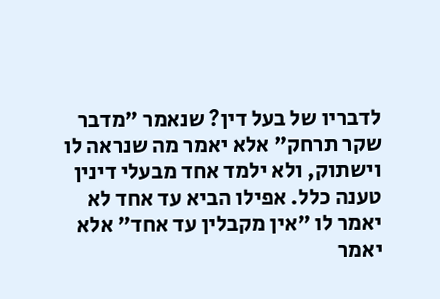לדבריו של בעל דין? שנאמר "מדבר שקר תרחק" אלא יאמר מה שנראה לו וישתוק, ולא ילמד אחד מבעלי דינין טענה כלל. אפילו הביא עד אחד לא יאמר לו "אין מקבלין עד אחד" אלא יאמר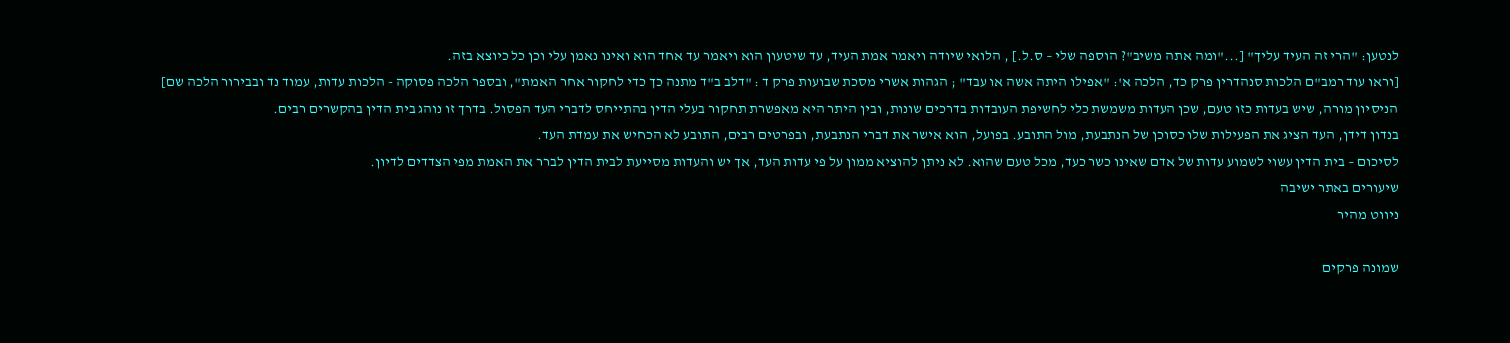לנטען: "הרי זה העיד עליך" [..."ומה אתה משיב"? הוספה שלי – ס.ל.] , הלואי שיודה ויאמר אמת העיד, עד שיטעון הוא ויאמר עד אחד הוא ואינו נאמן עלי וכן כל כיוצא בזה.
[וראו עוד רמב"ם הלכות סנהדרין פרק כד, הלכה א': "אפילו היתה אשה או עבד" ; הגהות אשרי מסכת שבועות פרק ד : "דלב ב"ד מתנה כך כדי לחקור אחר האמת", ובספר הלכה פסוקה - הלכות עדות, עמוד נד ובבירור הלכה שם]
הניסיון מורה, שיש בעדות כזו טעם, שכן העדות משמשת כלי לחשיפת העובדות בדרכים שונות, ובין היתר היא מאפשרת תחקור בעלי הדין בהתייחס לדברי העד הפסול. בדרך זו נוהג בית הדין בהקשרים רבים.
בנדון דידן, העד הציג את הפעילות שלו כסוכן של הנתבעת, מול התובע. בפועל, הוא אישר את דברי הנתבעת, ובפרטים רבים, התובע לא הכחיש את עמדת העד.
לסיכום – בית הדין עשוי לשמוע עדות של אדם שאינו כשר כעד, מכל טעם שהוא. לא ניתן להוציא ממון על פי עדות העד, אך יש והעדות מסייעת לבית הדין לברר את האמת מפי הצדדים לדיון.
שיעורים באתר ישיבה
ניווט מהיר

שמונה פרקים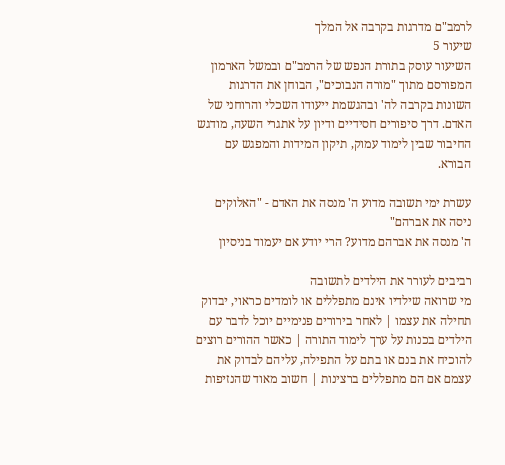לרמב"ם מדרגות בקרבה אל המלך
שיעור 5
השיעור עוסק בתורת הנפש של הרמב"ם ובמשל הארמון המפורסם מתוך "מורה הנבוכים", הבוחן את הדרגות השונות בקרבה לה' ובהגשמת ייעודו השכלי והרוחני של האדם. דרך סיפורים חסידיים ודיון על אתגרי השעה, מודגש החיבור שבין לימוד עמוק, תיקון המידות והמפגש עם הבורא.

עשרת ימי תשובה מדוע ה' מנסה את האדם - "האלוקים ניסה את אברהם"
ה' מנסה את אברהם מדוע? הרי יודע אם יעמוד בניסיון

רביבים לעורר את הילדים לתשובה
מי שרואה שילדיו אינם מתפללים או לומדים כראוי, יבדוק תחילה את עצמו | לאחר בירורים פנימיים יוכל לדבר עם הילדים בכנות על ערך לימוד התורה | כאשר ההורים רוצים להוכיח את בנם או בתם על התפילה, עליהם לבדוק את עצמם אם הם מתפללים ברצינות | חשוב מאוד שהנזיפות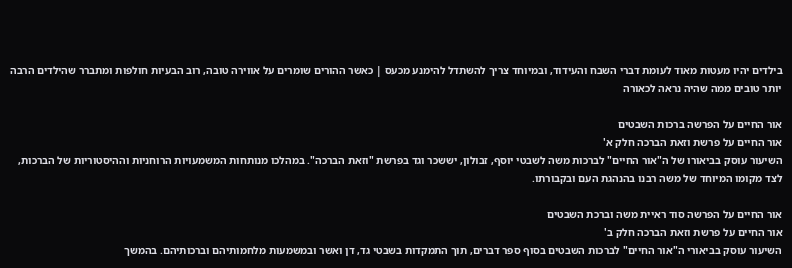בילדים יהיו מעטות מאוד לעומת דברי השבח והעידוד, ובמיוחד צריך להשתדל להימנע מכעס | כאשר ההורים שומרים על אווירה טובה, רוב הבעיות חולפות ומתברר שהילדים הרבה יותר טובים ממה שהיה נראה לכאורה

אור החיים על הפרשה ברכות השבטים
אור החיים על פרשת וזאת הברכה חלק א'
השיעור עוסק בביאורו של ה"אור החיים" לברכות משה לשבטי יוסף, זבולון, יששכר וגד בפרשת "וזאת הברכה". במהלכו מנותחות המשמעויות הרוחניות וההיסטוריות של הברכות, לצד מקומו המיוחד של משה רבנו בהנהגת העם ובקבורתו.

אור החיים על הפרשה סוד ראיית משה וברכת השבטים
אור החיים על פרשת וזאת הברכה חלק ב'
השיעור עוסק בביאורי ה"אור החיים" לברכות השבטים בסוף ספר דברים, תוך התמקדות בשבטי גד, דן ואשר ובמשמעות מלחמותיהם וברכותיהם. בהמשך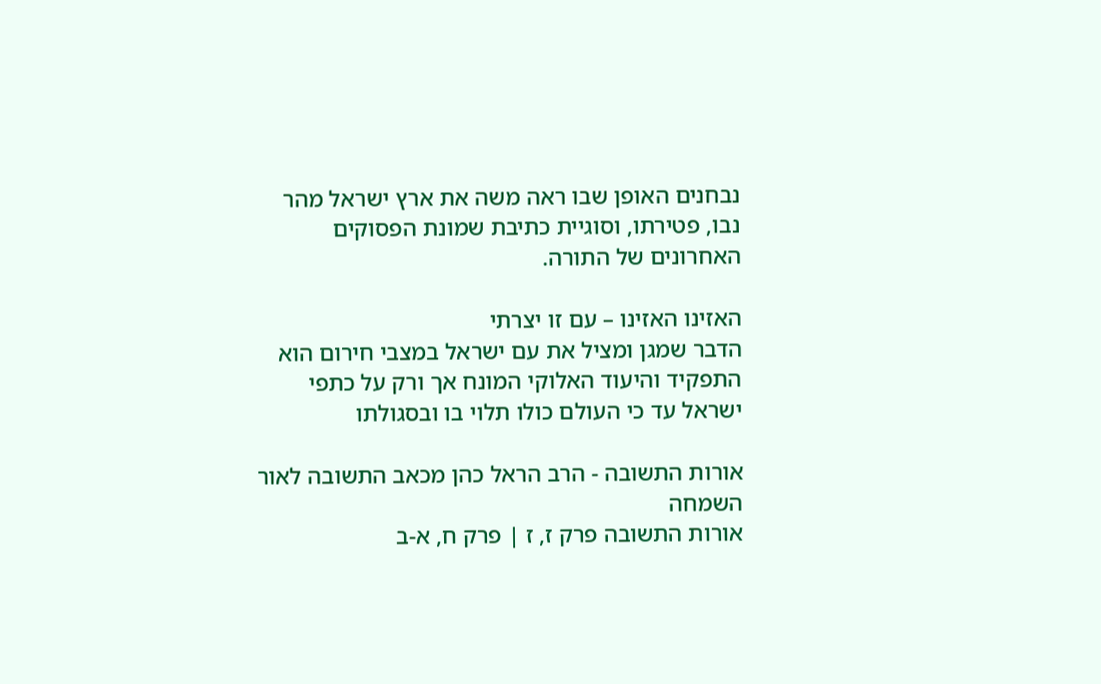נבחנים האופן שבו ראה משה את ארץ ישראל מהר נבו, פטירתו, וסוגיית כתיבת שמונת הפסוקים האחרונים של התורה.

האזינו האזינו – עם זו יצרתי
הדבר שמגן ומציל את עם ישראל במצבי חירום הוא התפקיד והיעוד האלוקי המונח אך ורק על כתפי ישראל עד כי העולם כולו תלוי בו ובסגולתו

אורות התשובה - הרב הראל כהן מכאב התשובה לאור השמחה
אורות התשובה פרק ז, ז | פרק ח, א-ב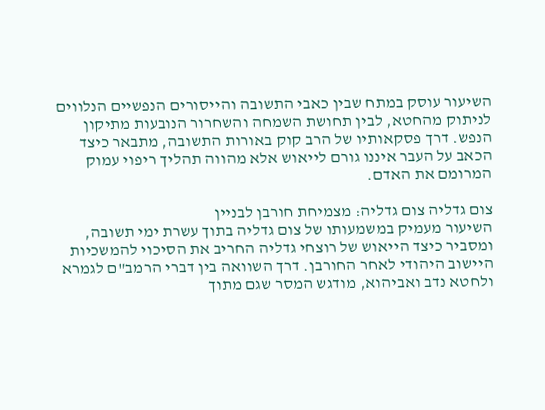השיעור עוסק במתח שבין כאבי התשובה והייסורים הנפשיים הנלווים לניתוק מהחטא, לבין תחושת השמחה והשחרור הנובעות מתיקון הנפש. דרך פסקאותיו של הרב קוק באורות התשובה, מתבאר כיצד הכאב על העבר איננו גורם לייאוש אלא מהווה תהליך ריפוי עמוק המרומם את האדם.

צום גדליה צום גדליה: מצמיחת חורבן לבניין
השיעור מעמיק במשמעותו של צום גדליה בתוך עשרת ימי תשובה, ומסביר כיצד הייאוש של רוצחי גדליה החריב את הסיכוי להמשכיות היישוב היהודי לאחר החורבן. דרך השוואה בין דברי הרמב"ם לגמרא ולחטא נדב ואביהוא, מודגש המסר שגם מתוך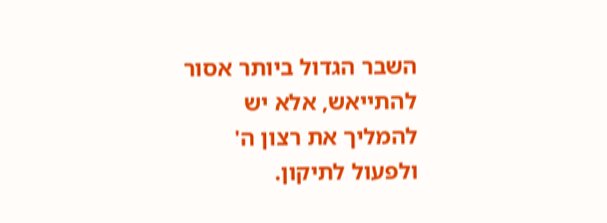השבר הגדול ביותר אסור להתייאש, אלא יש להמליך את רצון ה' ולפעול לתיקון.